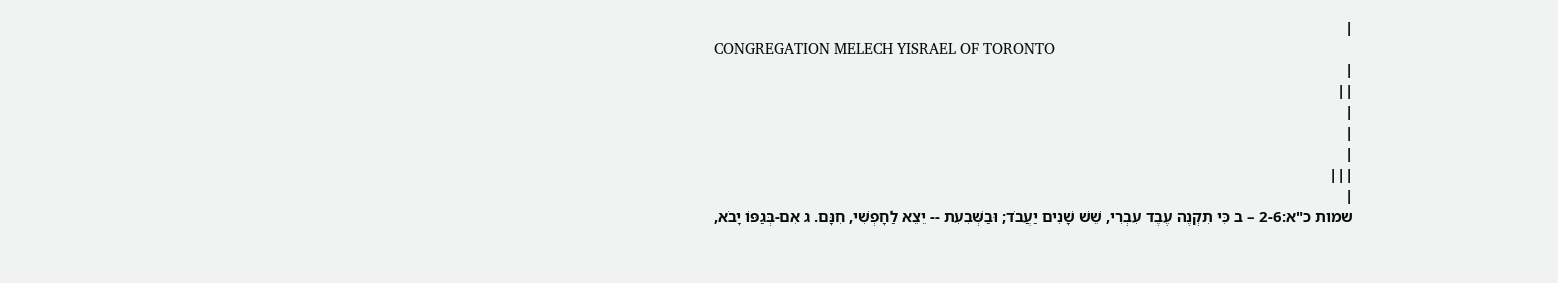|
CONGREGATION MELECH YISRAEL OF TORONTO
|
||
|
|
|
|||
|
שמות כ"א:2-6 – ב כִּי תִקְנֶה עֶבֶד עִבְרִי, שֵׁשׁ שָׁנִים יַעֲבֹד; וּבַשְּׁבִעִת -- יֵצֵא לַחָפְשִׁי, חִנָּם. ג אִם-בְּגַפּוֹ יָבֹא,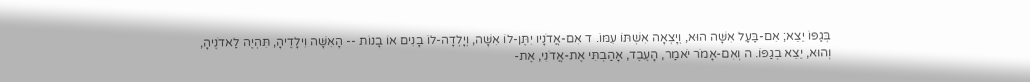בְּגַפּוֹ יֵצֵא; אִם-בַּעַל אִשָּׁה הוּא, וְיָצְאָה אִשְׁתּוֹ עִמּוֹ. ד אִם-אֲדֹנָיו יִתֶּן-לוֹ אִשָּׁה, וְיָלְדָה-לוֹ בָנִים אוֹ בָנוֹת -- הָאִשָּׁה וִילָדֶיהָ, תִּהְיֶה לַאדֹנֶיהָ, וְהוּא, יֵצֵא בְגַפּוֹ. ה וְאִם-אָמֹר יֹאמַר, הָעֶבֶד, אָהַבְתִּי אֶת-אֲדֹנִי, אֶת-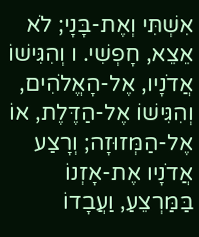אִשְׁתִּי וְאֶת-בָּנָי; לֹא אֵצֵא, חָפְשִׁי. ו וְהִגִּישׁוֹ אֲדֹנָיו, אֶל-הָאֱלֹהִים, וְהִגִּישׁוֹ אֶל-הַדֶּלֶת, אוֹ אֶל-הַמְּזוּזָה; וְרָצַע אֲדֹנָיו אֶת-אָזְנוֹ בַּמַּרְצֵעַ, וַעֲבָדוֹ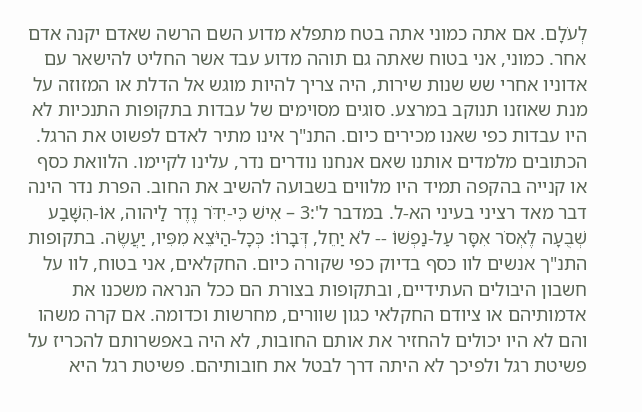לְעֹלָם. אם אתה כמוני אתה בטח מתפלא מדוע השם הרשה שאדם יקנה אדם אחר. כמוני, אני בטוח שאתה גם תוהה מדוע עבד אשר החליט להישאר עם אדוניו אחרי שש שנות שירות, היה צריך להיות מוגש אל הדלת או המזוזה על מנת שאוזנו תנוקב במרצע. סוגים מסוימים של עבדות בתקופות התנכיות לא היו עבדות כפי שאנו מכירים כיום. התנ"ך אינו מתיר לאדם לפשוט את הרגל. הכתובים מלמדים אותנו שאם אנחנו נודרים נדר, עלינו לקיימו. הלוואת כסף או קנייה בהקפה תמיד היו מלווים בשבועה להשיב את החוב. הפרת נדר הינה דבר מאד רציני בעיני הא-ל. במדבר ל':3 – אִישׁ כִּי-יִדֹּר נֶדֶר לַיהוה, אוֹ-הִשָּׁבַע שְׁבֻעָה לֶאְסֹר אִסָּר עַל-נַפְשׁוֹ -- לֹא יַחֵל, דְּבָרוֹ: כְּכָל-הַיֹּצֵא מִפִּיו, יַעֲשֶׂה. בתקופות התנ"ך אנשים לוו כסף בדיוק כפי שקורה כיום. החקלאים, אני בטוח, לוו על חשבון היבולים העתידיים, ובתקופות בצורת הם ככל הנראה משכנו את אדמותיהם או ציודם החקלאי כגון שוורים, מחרשות וכדומה. אם קרה משהו והם לא היו יכולים להחזיר את אותם החובות, לא היה באפשרותם להכריז על פשיטת רגל ולפיכך לא היתה דרך לבטל את חובותיהם. פשיטת רגל היא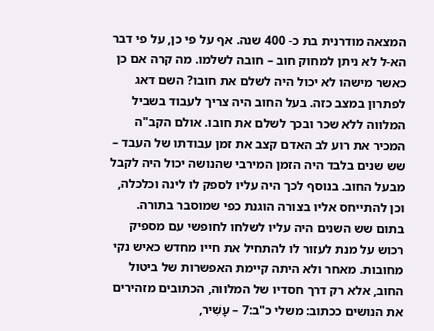המצאה מודרנית בת כ- 400 שנה. אף על פי כן, על פי דבר הא-ל לא ניתן למחוק חוב – חובה לשלמו. מה קרה אם כן כאשר מישהו לא יכול היה לשלם את חובו? השם דאג לפתרון במצב כזה. בעל החוב היה צריך לעבוד בשביל המלווה ללא שכר ובכך לשלם את חובו. אולם הקב"ה המכיר את רוע לב האדם קצב את זמן עבודתו של העבד – שש שנים בלבד היה הזמן המירבי שהנושה יכול היה לקבל מבעל החוב. בנוסף לכך היה עליו לספק לו לינה וכלכלה, וכן להתייחס אליו בצורה הוגנת כפי שמוסבר בתורה. בתום שש השנים היה עליו לשלחו לחופשי עם מספיק רכוש על מנת לעזור לו להתחיל את חייו מחדש כאיש נקי מחובות. מאחר ולא היתה קיימת האפשרות של ביטול החוב, אלא רק דרך חסדיו של המלווה, הכתובים מזהירים את הנושים ככתוב: משלי כ"ב:7 – עָשִׁיר,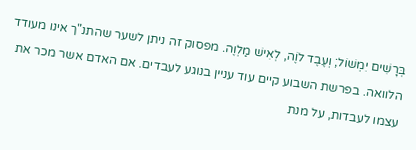בְּרָשִׁים יִמְשׁוֹל; וְעֶבֶד לֹוֶה, לְאִישׁ מַלְוֶה. מפסוק זה ניתן לשער שהתנ"ך אינו מעודד הלוואה. בפרשת השבוע קיים עוד עניין בנוגע לעבדים. אם האדם אשר מכר את עצמו לעבדות, על מנת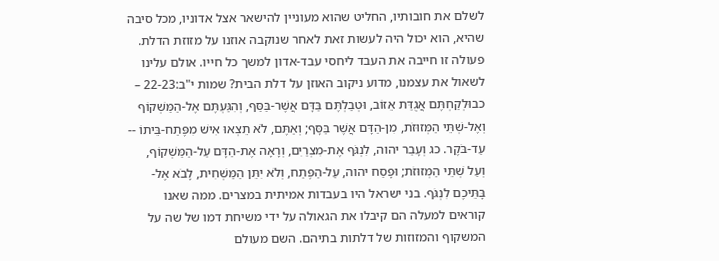לשלם את חובותיו, החליט שהוא מעוניין להישאר אצל אדוניו, מכל סיבה שהיא, הוא יכול היה לעשות זאת לאחר שנוקבה אוזנו על מזוזת הדלת. פעולה זו חייבה את העבד ליחסי עבד-אדון למשך כל חייו. אולם עלינו לשאול את עצמנו, מדוע ניקוב האוזן על דלת הבית? שמות י"ב:22-23 – כבוּלְקַחְתֶּם אֲגֻדַּת אֵזוֹב, וּטְבַלְתֶּם בַּדָּם אֲשֶׁר-בַּסַּף, וְהִגַּעְתֶּם אֶל-הַמַּשְׁקוֹף וְאֶל-שְׁתֵּי הַמְּזוּזֹת, מִן-הַדָּם אֲשֶׁר בַּסָּף; וְאַתֶּם, לֹא תֵצְאוּ אִישׁ מִפֶּתַח-בֵּיתוֹ -- עַד-בֹּקֶר. כג וְעָבַר יהוה, לִנְגֹּף אֶת-מִצְרַיִם, וְרָאָה אֶת-הַדָּם עַל-הַמַּשְׁקוֹף, וְעַל שְׁתֵּי הַמְּזוּזֹת; וּפָסַח יהוה, עַל-הַפֶּתַח, וְלֹא יִתֵּן הַמַּשְׁחִית, לָבֹא אֶל-בָּתֵּיכֶם לִנְגֹּף. בני ישראל היו בעבדות אמיתית במצרים. ממה שאנו קוראים למעלה הם קיבלו את הגאולה על ידי משיחת דמו של שה על המשקוף והמזוזות של דלתות בתיהם. השם מעולם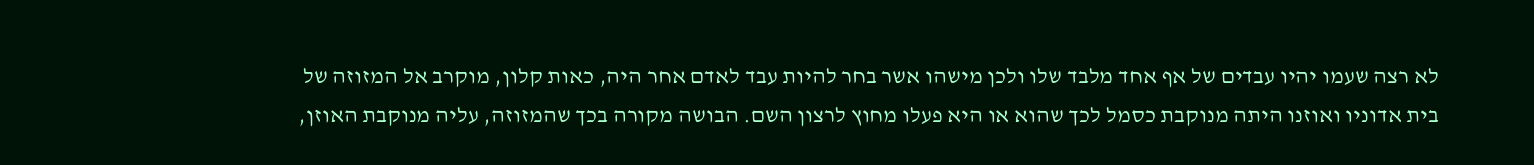לא רצה שעמו יהיו עבדים של אף אחד מלבד שלו ולכן מישהו אשר בחר להיות עבד לאדם אחר היה, כאות קלון, מוקרב אל המזוזה של בית אדוניו ואוזנו היתה מנוקבת כסמל לכך שהוא או היא פעלו מחוץ לרצון השם. הבושה מקורה בכך שהמזוזה, עליה מנוקבת האוזן,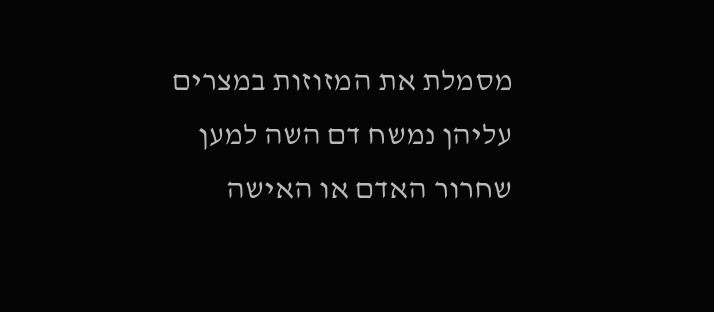מסמלת את המזוזות במצרים עליהן נמשח דם השה למען שחרור האדם או האישה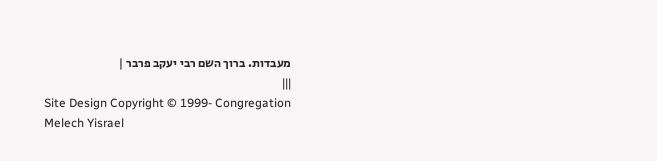מעבדות. ברוך השם רבי יעקב פרבר |
|||
Site Design Copyright © 1999- Congregation
Melech Yisrael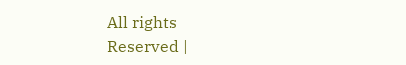All rights
Reserved |